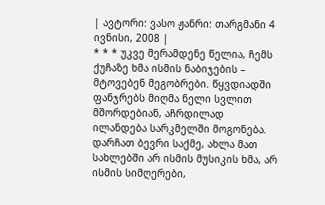| ავტორი: ვასო ჟანრი: თარგმანი 4 ივნისი, 2008 |
* * * უკვე მერამდენე წელია, ჩემს ქუჩაზე ხმა ისმის ნაბიჯების – მტოვებენ მეგობრები. წყვდიადში ფანჯრებს მიღმა ნელი სვლით მშორდებიან, აჩრდილად ილანდება სარკმელში მოგონება.
დარჩათ ბევრი საქმე, ახლა მათ სახლებში არ ისმის მუსიკის ხმა, არ ისმის სიმღერები,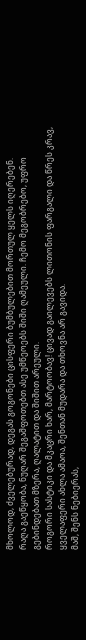მხოლოდ, ძველებურად, დეგას გოგონები ცისფერი ბუმბულებით მორთულ ყელს იღერებენ.
რაღა გაეწყობა, ნუღარ შეგაშფოთებთ ასე უმწეოებს შიში ღამეული. ჩემო მეგობრებო, უფრო გებინდებათ მზერა, ღალატით და შიშით არეული.
როგორი სასტიკი და მკაცრი ხარ, მარტოობავ! ცივად გაილევებს ლითონის ფარგალი და წრეს კრავ, ყველაფერი ახლა ამაოა, შენთან მუდარა და თხოვნა არ გავიდა.
მაშ, შენს ნებიერას,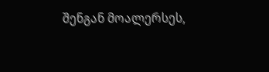შენგან მოალერსეს,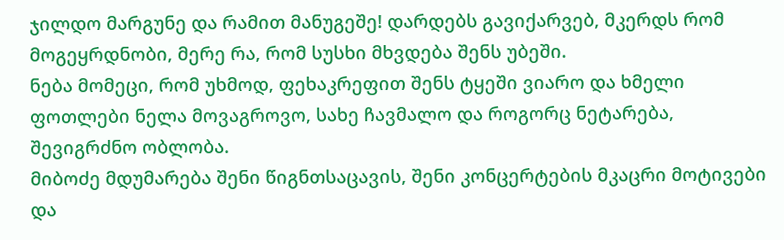ჯილდო მარგუნე და რამით მანუგეშე! დარდებს გავიქარვებ, მკერდს რომ მოგეყრდნობი, მერე რა, რომ სუსხი მხვდება შენს უბეში.
ნება მომეცი, რომ უხმოდ, ფეხაკრეფით შენს ტყეში ვიარო და ხმელი ფოთლები ნელა მოვაგროვო, სახე ჩავმალო და როგორც ნეტარება, შევიგრძნო ობლობა.
მიბოძე მდუმარება შენი წიგნთსაცავის, შენი კონცერტების მკაცრი მოტივები და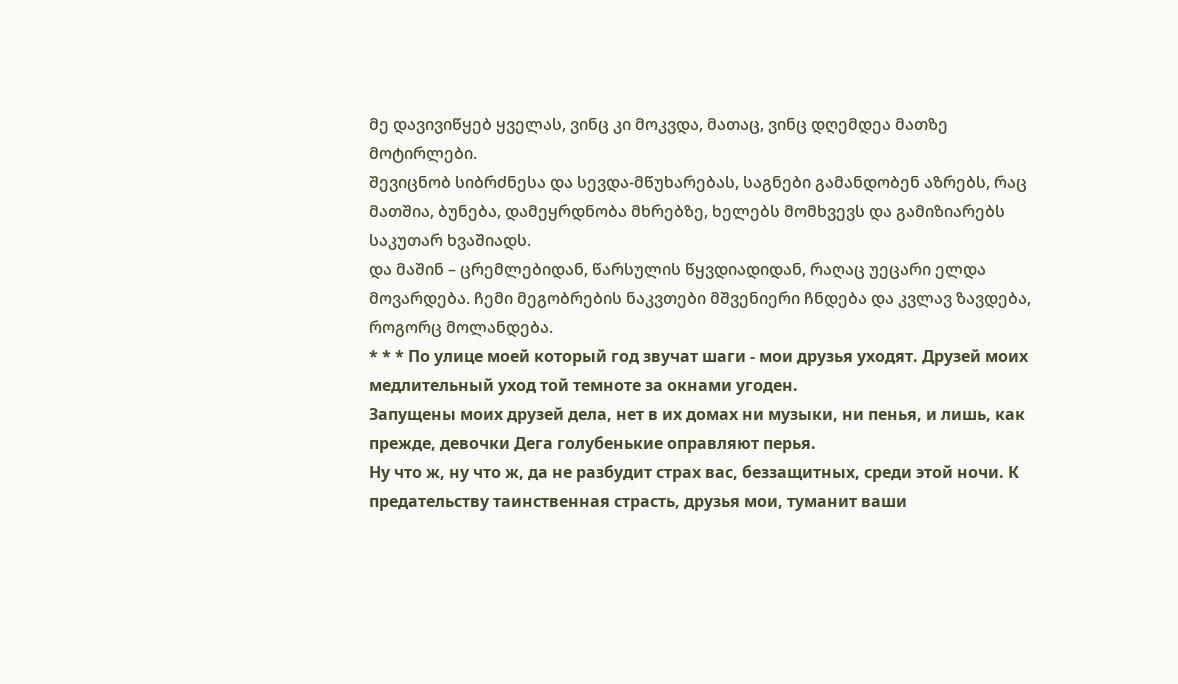მე დავივიწყებ ყველას, ვინც კი მოკვდა, მათაც, ვინც დღემდეა მათზე მოტირლები.
შევიცნობ სიბრძნესა და სევდა-მწუხარებას, საგნები გამანდობენ აზრებს, რაც მათშია, ბუნება, დამეყრდნობა მხრებზე, ხელებს მომხვევს და გამიზიარებს საკუთარ ხვაშიადს.
და მაშინ – ცრემლებიდან, წარსულის წყვდიადიდან, რაღაც უეცარი ელდა მოვარდება. ჩემი მეგობრების ნაკვთები მშვენიერი ჩნდება და კვლავ ზავდება, როგორც მოლანდება.
* * * По улице моей который год звучат шаги - мои друзья уходят. Друзей моих медлительный уход той темноте за окнами угоден.
Запущены моих друзей дела, нет в их домах ни музыки, ни пенья, и лишь, как прежде, девочки Дега голубенькие оправляют перья.
Ну что ж, ну что ж, да не разбудит страх вас, беззащитных, среди этой ночи. К предательству таинственная страсть, друзья мои, туманит ваши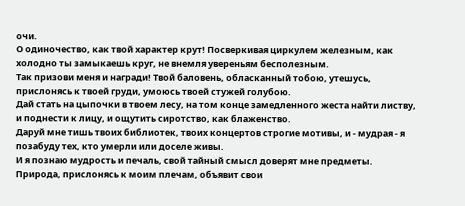очи.
О одиночество, как твой характер крут! Посверкивая циркулем железным, как холодно ты замыкаешь круг, не внемля увереньям бесполезным.
Так призови меня и награди! Твой баловень, обласканный тобою, утешусь, прислонясь к твоей груди, умоюсь твоей стужей голубою.
Дай стать на цыпочки в твоем лесу, на том конце замедленного жеста найти листву, и поднести к лицу, и ощутить сиротство, как блаженство.
Даруй мне тишь твоих библиотек, твоих концертов строгие мотивы, и - мудрая - я позабуду тех, кто умерли или доселе живы.
И я познаю мудрость и печаль, свой тайный смысл доверят мне предметы. Природа, прислонясь к моим плечам, объявит свои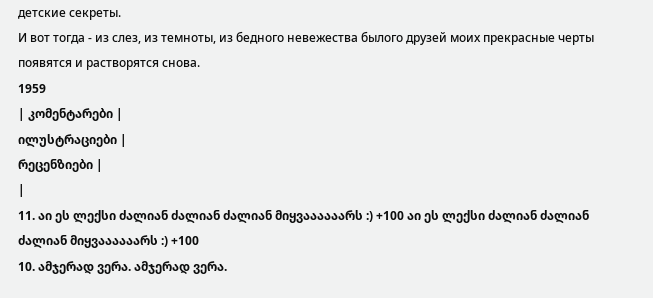детские секреты.
И вот тогда - из слез, из темноты, из бедного невежества былого друзей моих прекрасные черты появятся и растворятся снова.
1959
| კომენტარები |
ილუსტრაციები |
რეცენზიები |
|
11. აი ეს ლექსი ძალიან ძალიან ძალიან მიყვაააააარს :) +100 აი ეს ლექსი ძალიან ძალიან ძალიან მიყვაააააარს :) +100
10. ამჯერად ვერა. ამჯერად ვერა.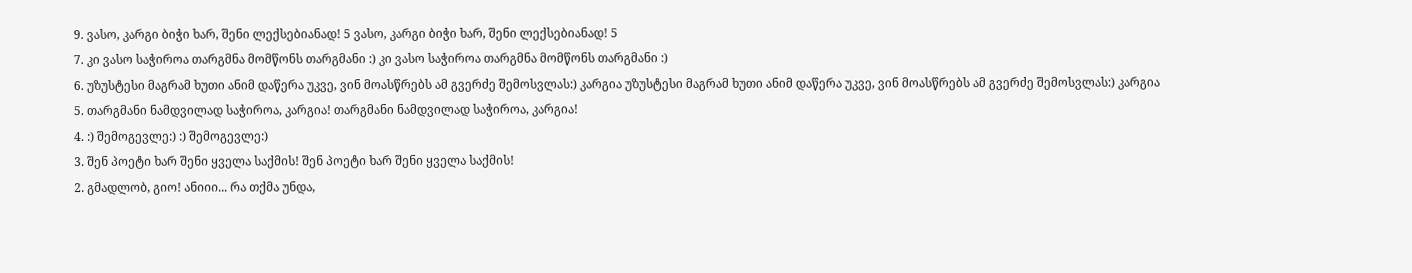9. ვასო, კარგი ბიჭი ხარ, შენი ლექსებიანად! 5 ვასო, კარგი ბიჭი ხარ, შენი ლექსებიანად! 5
7. კი ვასო საჭიროა თარგმნა მომწონს თარგმანი :) კი ვასო საჭიროა თარგმნა მომწონს თარგმანი :)
6. უზუსტესი მაგრამ ხუთი ანიმ დაწერა უკვე, ვინ მოასწრებს ამ გვერძე შემოსვლას:) კარგია უზუსტესი მაგრამ ხუთი ანიმ დაწერა უკვე, ვინ მოასწრებს ამ გვერძე შემოსვლას:) კარგია
5. თარგმანი ნამდვილად საჭიროა, კარგია! თარგმანი ნამდვილად საჭიროა, კარგია!
4. :) შემოგევლე:) :) შემოგევლე:)
3. შენ პოეტი ხარ შენი ყველა საქმის! შენ პოეტი ხარ შენი ყველა საქმის!
2. გმადლობ, გიო! ანიიი... რა თქმა უნდა,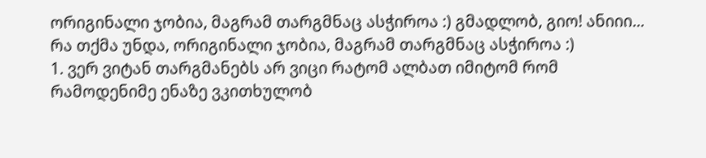ორიგინალი ჯობია, მაგრამ თარგმნაც ასჭიროა :) გმადლობ, გიო! ანიიი... რა თქმა უნდა, ორიგინალი ჯობია, მაგრამ თარგმნაც ასჭიროა :)
1. ვერ ვიტან თარგმანებს არ ვიცი რატომ ალბათ იმიტომ რომ რამოდენიმე ენაზე ვკითხულობ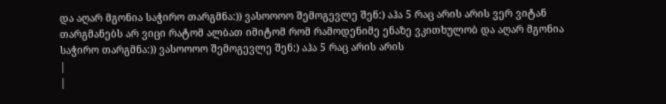და აღარ მგონია საჭირო თარგმნა:)) ვასოოოო შემოგევლე შენ:) აჰა 5 რაც არის არის ვერ ვიტან თარგმანებს არ ვიცი რატომ ალბათ იმიტომ რომ რამოდენიმე ენაზე ვკითხულობ და აღარ მგონია საჭირო თარგმნა:)) ვასოოოო შემოგევლე შენ:) აჰა 5 რაც არის არის
|
|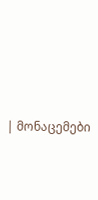| მონაცემები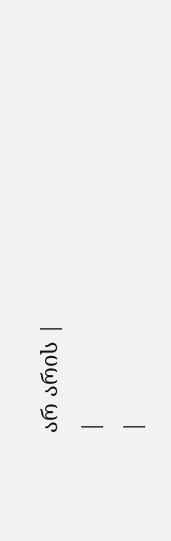არ არის |
|
|